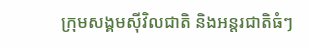ក្រុមសង្គមស៊ីវិលជាតិ និងអន្តរជាតិធំៗ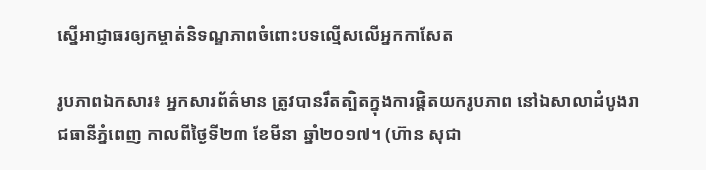ស្នើអាជ្ញាធរឲ្យកម្ចាត់និទណ្ឌភាពចំពោះបទល្មើសលើអ្នកកាសែត

រូបភាពឯកសារ៖ អ្នកសារព័ត៌មាន ត្រូវបានរឹតត្បិតក្នុងការផ្តិតយករូបភាព នៅឯសាលាដំបូងរាជធានីភ្នំពេញ កាលពីថ្ងៃទី២៣ ខែមីនា ឆ្នាំ២០១៧។ (ហ៊ាន សុជា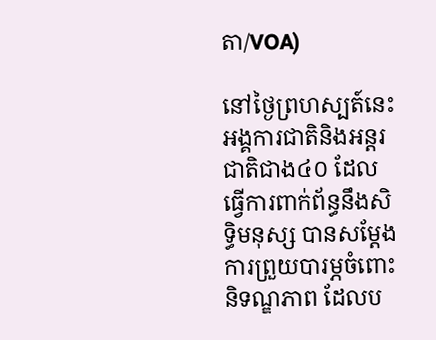តា/VOA)

នៅថ្ងៃព្រហស្បត៍នេះ អង្គការជាតិនិងអន្តរជាតិជាង៤០ ដែលធ្វើការពាក់ព័ន្ធនឹងសិទ្ធិមនុស្ស បានសម្តែងការព្រួយបារម្ភចំពោះនិទណ្ឌភាព ដែលប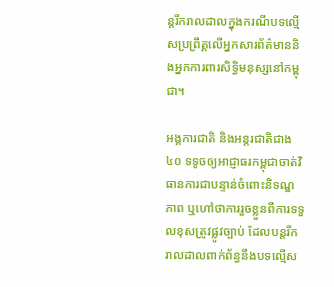ន្តរីករាលដាលក្នុងករណីបទល្មើសប្រព្រឹត្តលើអ្នកសារព័ត៌មាននិងអ្នកការពារសិទ្ធិមនុស្សនៅកម្ពុជា។

អង្គការជាតិ និងអន្តរជាតិជាង៤០ ទទូចឲ្យអាជ្ញាធរកម្ពុជាចាត់វិធានការជាបន្ទាន់ចំពោះនិទណ្ឌភាព ឬហៅថាការរួចខ្លួនពីការទទួលខុសត្រូវផ្លូវច្បាប់ ដែលបន្តរីករាលដាលពាក់ព័ន្ធនឹងបទល្មើស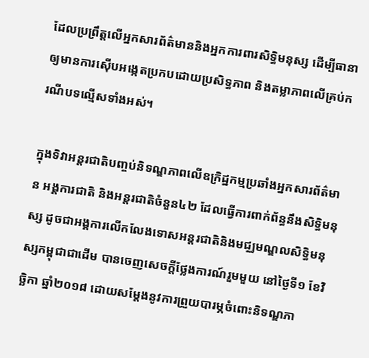ដែលប្រព្រឹត្តលើអ្នកសារព័ត៌មាននិងអ្នកការពារសិទ្ធិមនុស្ស ដើម្បីធានាឲ្យមានការស៊ើបអង្កេតប្រកបដោយប្រសិទ្ធភាព និងតម្លាភាពលើគ្រប់ករណីបទល្មើសទាំងអស់។

ក្នុងទិវាអន្តរជាតិបញ្ចប់និទណ្ឌភាពលើឧក្រិដ្ឋកម្មប្រឆាំងអ្នកសារព័ត៌មាន អង្គការជាតិ និងអន្តរជាតិចំនួន៤២ ដែលធ្វើការពាក់ព័ន្ធនឹងសិទ្ធិមនុស្ស ដូចជាអង្គការលើកលែងទោសអន្តរជាតិនិងមជ្ឈមណ្ឌលសិទ្ធិមនុស្សកម្ពុជាជាដើម បានចេញសេចក្តីថ្លែងការណ៍រួមមួយ នៅថ្ងៃទី១ ខែវិច្ឆិកា ឆ្នាំ២០១៨ ដោយសម្តែងនូវការព្រួយបារម្ភចំពោះនិទណ្ឌភា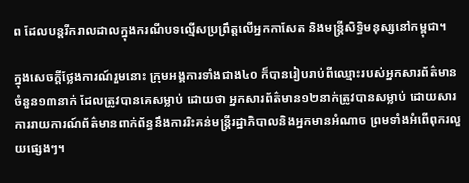ព ដែលបន្តរីករាលដាលក្នុងករណីបទល្មើសប្រព្រឹត្តលើអ្នកកាសែត និងមន្ត្រីសិទ្ធិមនុស្សនៅកម្ពុជា។

ក្នុងសេចក្តីថ្លែងការណ៍រួមនោះ ក្រុមអង្គការទាំងជាង៤០ ក៏បានរៀបរាប់ពីឈ្មោះរបស់អ្នកសារព័ត៌មានចំនួន១៣នាក់ ដែលត្រូវបានគេសម្លាប់ ដោយថា អ្នកសារព័ត៌មាន១២នាក់ត្រូវបានសម្លាប់ ដោយសារការរាយការណ៍ព័ត៌មានពាក់ព័ន្ធនឹងការរិះគន់មន្រ្តីរដ្ឋាភិបាលនិងអ្នកមានអំណាច ព្រមទាំងអំពើពុករលួយផ្សេងៗ។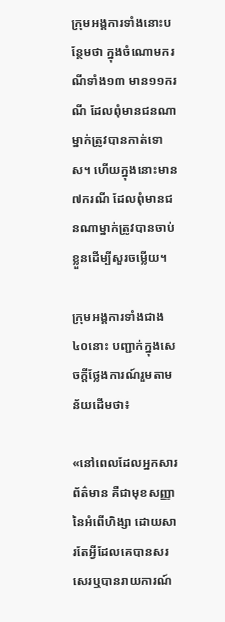ក្រុមអង្គការទាំងនោះបន្ថែមថា ក្នុងចំណោមករណីទាំង១៣ មាន១១ករណី ដែលពុំមានជនណាម្នាក់ត្រូវបានកាត់ទោស។ ហើយក្នុងនោះមាន៧ករណី ដែលពុំមានជនណាម្នាក់ត្រូវបានចាប់ខ្លួនដើម្បីសួរចម្លើយ។

ក្រុមអង្គការទាំងជាង៤០នោះ បញ្ជាក់ក្នុងសេចក្តីថ្លែងការណ៍រួមតាមន័យដើមថា៖

«នៅពេលដែលអ្នកសារព័ត៌មាន គឺជាមុខសញ្ញានៃអំពើហិង្សា ដោយសារតែអ្វីដែលគេបានសរសេរឬបានរាយការណ៍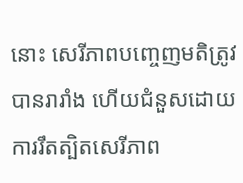នោះ សេរីភាពបញ្ចេញមតិត្រូវបានរារាំង ហើយជំនួសដោយការរឹតត្បិតសេរីភាព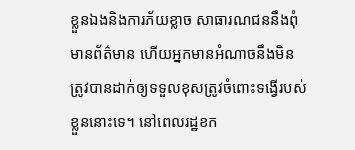ខ្លួនឯងនិងការភ័យខ្លាច សាធារណជននឹងពុំមានព័ត៌មាន ហើយអ្នកមានអំណាចនឹងមិនត្រូវបានដាក់ឲ្យទទួលខុសត្រូវចំពោះទង្វើរបស់ខ្លួននោះទេ។ នៅពេលរដ្ឋខក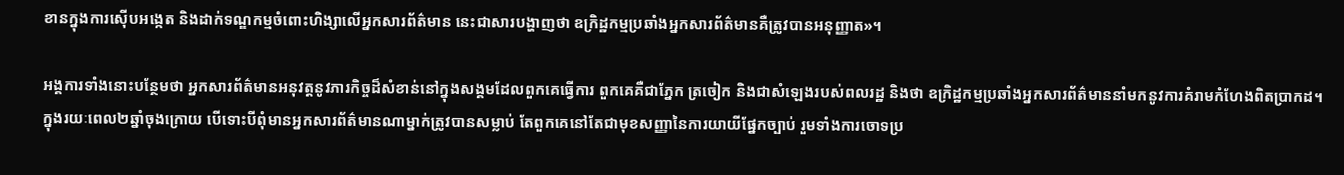ខានក្នុងការស៊ើបអង្កេត និងដាក់ទណ្ឌកម្មចំពោះហិង្សាលើអ្នកសារព័ត៌មាន នេះជាសារបង្ហាញថា ឧក្រិដ្ឋកម្មប្រឆាំងអ្នកសារព័ត៌មានគឺត្រូវបានអនុញ្ញាត»។

អង្គការទាំងនោះបន្ថែមថា អ្នកសារព័ត៌មានអនុវត្តនូវភារកិច្ចដ៏សំខាន់នៅក្នុងសង្គមដែលពួកគេធ្វើការ ពួកគេគឺជាភ្នែក ត្រចៀក និងជាសំឡេងរបស់ពលរដ្ឋ និងថា ឧក្រិដ្ឋកម្មប្រឆាំងអ្នកសារព័ត៌មាននាំមកនូវការគំរាមកំហែងពិតប្រាកដ។ ក្នុងរយៈពេល២ឆ្នាំចុងក្រោយ បើទោះបីពុំមានអ្នកសារព័ត៌មានណាម្នាក់ត្រូវបានសម្លាប់ តែពួកគេនៅតែជាមុខសញ្ញានៃការយាយីផ្នែកច្បាប់ រួមទាំងការចោទប្រ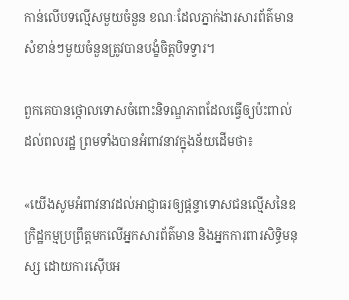កាន់លើបទល្មើសមួយចំនួន ខណៈដែលភ្នាក់ងារសារព័ត៌មានសំខាន់ៗមួយចំនួនត្រូវបានបង្ខំចិត្តបិទទ្វារ។

ពួកគេបានថ្កោលទោសចំពោះនិទណ្ឌភាពដែលធ្វើឲ្យប៉ះពាល់ដល់ពលរដ្ឋ ព្រមទាំងបានអំពាវនាវក្នុងន័យដើមថា៖

«យើងសូមអំពាវនាវដល់អាជ្ញាធរឲ្យផ្តន្ទាទោសជនល្មើសនៃឧក្រិដ្ឋកម្មប្រព្រឹត្តមកលើអ្នកសារព័ត៌មាន និងអ្នកការពារសិទ្ធិមនុស្ស ដោយការស៊ើបអ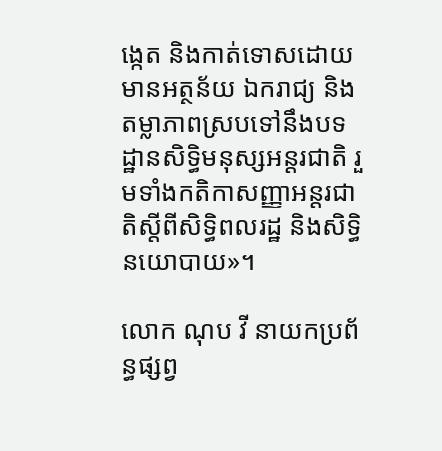ង្កេត និងកាត់ទោសដោយមានអត្ថន័យ ឯករាជ្យ និងតម្លាភាពស្របទៅនឹងបទដ្ឋានសិទ្ធិមនុស្សអន្តរជាតិ រួមទាំងកតិកាសញ្ញាអន្តរជាតិស្តីពីសិទ្ធិពលរដ្ឋ និងសិទ្ធិនយោបាយ»។

លោក ណុប វី នាយកប្រព័ន្ធផ្សព្វ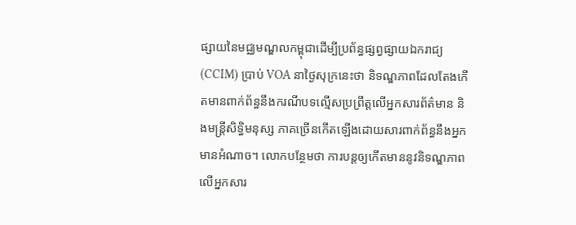ផ្សាយនៃមជ្ឈមណ្ឌលកម្ពុជាដើម្បីប្រព័ន្ធផ្សព្វផ្សាយឯករាជ្យ (CCIM) ប្រាប់ VOA នាថ្ងៃសុក្រនេះថា និទណ្ឌភាពដែលតែងកើតមានពាក់ព័ន្ធនឹងករណីបទល្មើសប្រព្រឹត្តលើអ្នកសារព័ត៌មាន និងមន្រ្តីសិទ្ធិមនុស្ស ភាគច្រើនកើតឡើងដោយសារពាក់ព័ន្ធនឹងអ្នកមានអំណាច។ លោកបន្ថែមថា ការបន្តឲ្យកើតមាននូវនិទណ្ឌភាពលើអ្នកសារ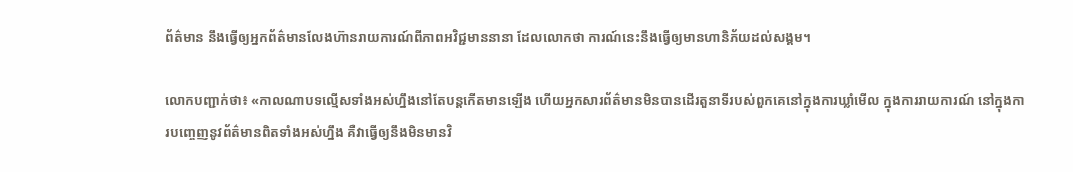ព័ត៌មាន នឹងធ្វើឲ្យអ្នកព័ត៌មានលែងហ៊ានរាយការណ៍ពីភាពអវិជ្ជមាននានា ដែលលោកថា ការណ៍នេះនឹងធ្វើឲ្យមានហានិភ័យដល់សង្គម។

លោកបញ្ជាក់ថា៖ «កាលណាបទល្មើសទាំងអស់ហ្នឹងនៅតែបន្តកើតមានឡើង ហើយអ្នកសារព័ត៌មានមិនបានដើរតួនាទីរបស់ពួកគេនៅក្នុងការឃ្លាំមើល ក្នុងការរាយការណ៍ នៅក្នុងការបញ្ចេញនូវព័ត៌មានពិតទាំងអស់ហ្នឹង គឺវាធ្វើឲ្យនឹងមិនមានវិ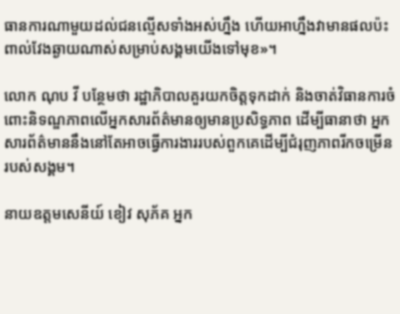ធានការណាមួយដល់ជនល្មើសទាំងអស់ហ្នឹង ហើយអាហ្នឹងវាមានផលប៉ះពាល់វែងឆ្ងាយណាស់សម្រាប់សង្គមយើងទៅមុខ»។

លោក ណុប វី បន្ថែមថា រដ្ឋាភិបាលគួរយកចិត្តទុកដាក់ និងចាត់វិធានការចំពោះនិទណ្ឌភាពលើអ្នកសារព័ត៌មានឲ្យមានប្រសិទ្ធភាព ដើម្បីធានាថា អ្នកសារព័ត៌មាននឹងនៅតែអាចធ្វើការងាររបស់ពួកគេដើម្បីជំរុញភាពរីកចម្រើនរបស់សង្គម។

នាយឧត្តមសេនីយ៍ ខៀវ សុភ័គ អ្នក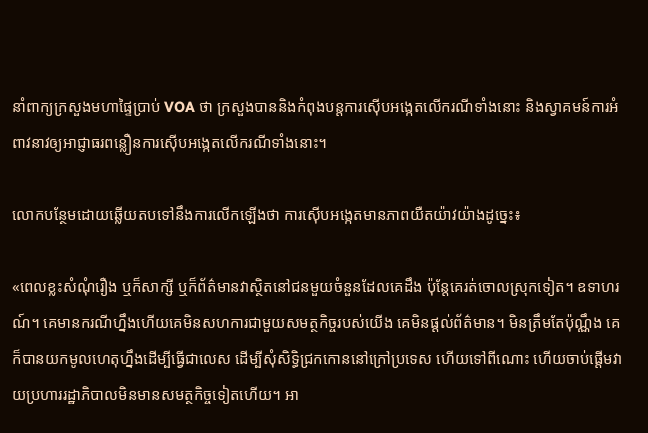នាំពាក្យក្រសួងមហាផ្ទៃប្រាប់ VOA ថា ក្រសួងបាននិងកំពុងបន្តការស៊ើបអង្កេតលើករណីទាំងនោះ និងស្វាគមន៍ការអំពាវនាវឲ្យអាជ្ញាធរពន្លឿនការស៊ើបអង្កេតលើករណីទាំងនោះ។

លោកបន្ថែមដោយឆ្លើយតបទៅនឹងការលើកឡើងថា ការស៊ើបអង្កេតមានភាពយឺតយ៉ាវយ៉ាងដូច្នេះ៖

«ពេលខ្លះសំណុំរឿង ឬក៏សាក្សី ឬក៏ព័ត៌មានវាស្ថិតនៅជនមួយចំនួនដែលគេដឹង ប៉ុន្តែគេរត់ចោលស្រុកទៀត។ ឧទាហរណ៍។ គេមានករណីហ្នឹងហើយគេមិនសហការជាមួយសមត្ថកិច្ចរបស់យើង គេមិនផ្តល់ព័ត៌មាន។ មិនត្រឹមតែប៉ុណ្ណឹង គេក៏បានយកមូលហេតុហ្នឹងដើម្បីធ្វើជាលេស ដើម្បីសុំសិទ្ធិជ្រកកោននៅក្រៅប្រទេស ហើយទៅពីណោះ ហើយចាប់ផ្តើមវាយប្រហាររដ្ឋាភិបាលមិនមានសមត្ថកិច្ចទៀតហើយ។ អា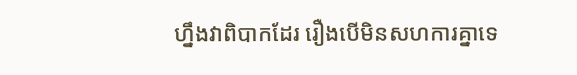ហ្នឹងវាពិបាកដែរ រឿងបើមិនសហការគ្នាទេ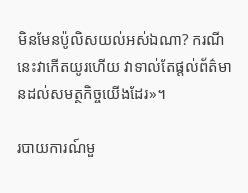មិនមែនប៉ូលិសយល់អស់ឯណា? ករណីនេះវាកើតយូរហើយ វាទាល់តែផ្តល់ព័ត៌មានដល់សមត្ថកិច្ចយើងដែរ»។

របាយការណ៍មួ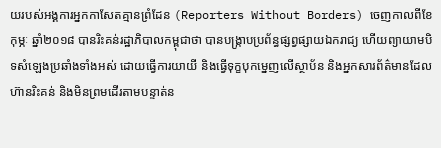យរបស់អង្គការអ្នកកាសែតគ្មានព្រំដែន (Reporters Without Borders) ចេញកាលពីខែកុម្ភៈ ឆ្នាំ២០១៨ បានរិះគន់រដ្ឋាភិបាលកម្ពុជាថា បានបង្រ្កាបប្រព័ន្ធផ្សព្វផ្សាយឯករាជ្យ ហើយព្យាយាមបិទសំឡេងប្រឆាំងទាំងអស់ ដោយធ្វើការយាយី និងធ្វើទុក្ខបុកម្នេញលើស្ថាប័ន និងអ្នកសារព័ត៌មានដែលហ៊ានរិះគន់ និងមិនព្រមដើរតាមបន្ទាត់ន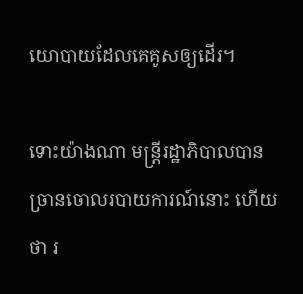យោបាយដែលគេគូសឲ្យដើរ។

ទោះយ៉ាងណា មន្រ្តីរដ្ឋាភិបាលបានច្រានចោលរបាយការណ៍នោះ ហើយថា រ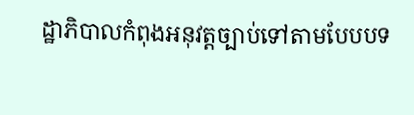ដ្ឋាភិបាលកំពុងអនុវត្តច្បាប់ទៅតាមបែបបទ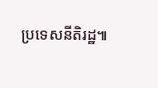ប្រទេសនីតិរដ្ឋ៕